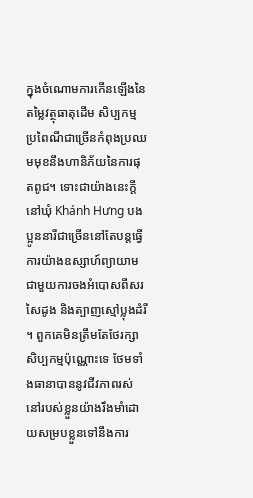ក្នុងចំណោមការកើនឡើងនៃតម្លៃវត្ថុធាតុដើម សិប្បកម្មប្រពៃណីជាច្រើនកំពុងប្រឈមមុខនឹងហានិភ័យនៃការផុតពូជ។ ទោះជាយ៉ាងនេះក្តី នៅឃុំ Khánh Hưng បងប្អូននារីជាច្រើននៅតែបន្តធ្វើការយ៉ាងឧស្សាហ៍ព្យាយាមជាមួយការចងអំបោសពីសរសៃដូង និងត្បាញស្មៅប្លុងដំរី ។ ពួកគេមិនត្រឹមតែថែរក្សាសិប្បកម្មប៉ុណ្ណោះទេ ថែមទាំងធានាបាននូវជីវភាពរស់នៅរបស់ខ្លួនយ៉ាងរឹងមាំដោយសម្របខ្លួនទៅនឹងការ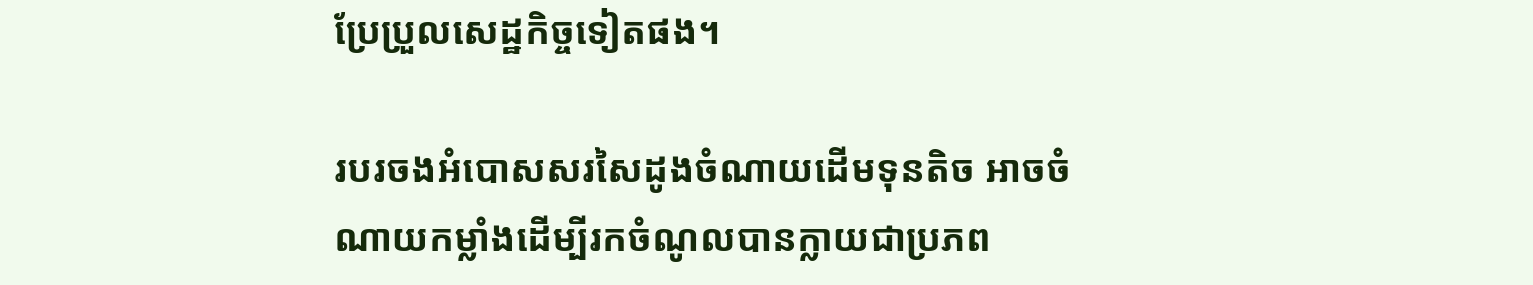ប្រែប្រួលសេដ្ឋកិច្ចទៀតផង។

របរចងអំបោសសរសៃដូងចំណាយដើមទុនតិច អាចចំណាយកម្លាំងដើម្បីរកចំណូលបានក្លាយជាប្រភព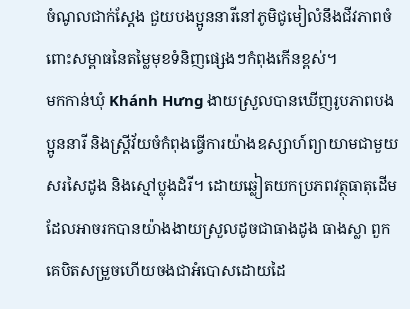ចំណូលជាក់ស្តែង ជួយបងប្អូននារីនៅភូមិជូមៀលំនឹងជីវភាពចំពោះសម្ពាធនៃតម្លៃមុខទំនិញផ្សេងៗកំពុងកើនខ្ពស់។
មកកាន់ឃុំ Khánh Hưng ងាយស្រួលបានឃើញរូបភាពបងប្អូននារី និងស្ត្រីវ័យចំកំពុងធ្វើការយ៉ាងឧស្សាហ៍ព្យាយាមជាមួយសរសៃដូង និងស្មៅប្លុងដំរី។ ដោយឆ្លៀតយកប្រភពវត្ថុធាតុដើមដែលអាចរកបានយ៉ាងងាយស្រួលដូចជាធាងដូង ធាងស្លា ពួកគេបិតសម្រួចហើយចងជាអំបោសដោយដៃ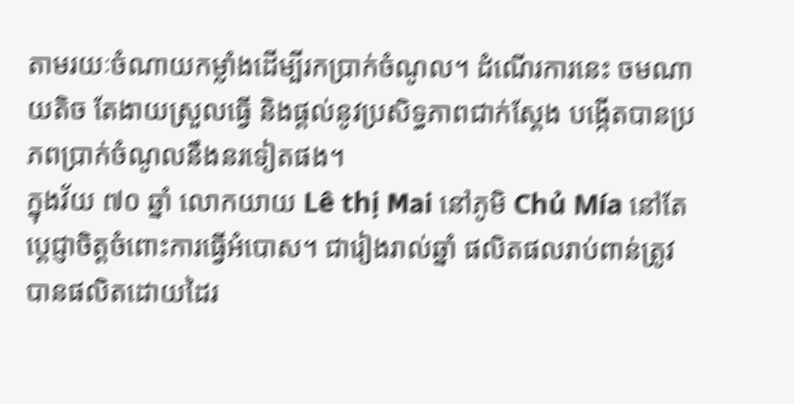តាមរយៈចំណាយកម្លាំងដើម្បីរកប្រាក់ចំណូល។ ដំណើរការនេះ ចមណាយតិច តែងាយស្រួលធ្វើ និងផ្តល់នូវប្រសិទ្ធភាពជាក់ស្តែង បង្កើតបានប្រភពប្រាក់ចំណូលនឹងនរទៀតផង។
ក្នុងវ័យ ៧០ ឆ្នាំ លោកយាយ Lê thị Mai នៅភូមិ Chủ Mía នៅតែប្តេជ្ញាចិត្តចំពោះការធ្វើអំបោស។ ជារៀងរាល់ឆ្នាំ ផលិតផលរាប់ពាន់ត្រូវបានផលិតដោយដៃរ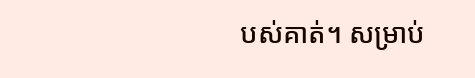បស់គាត់។ សម្រាប់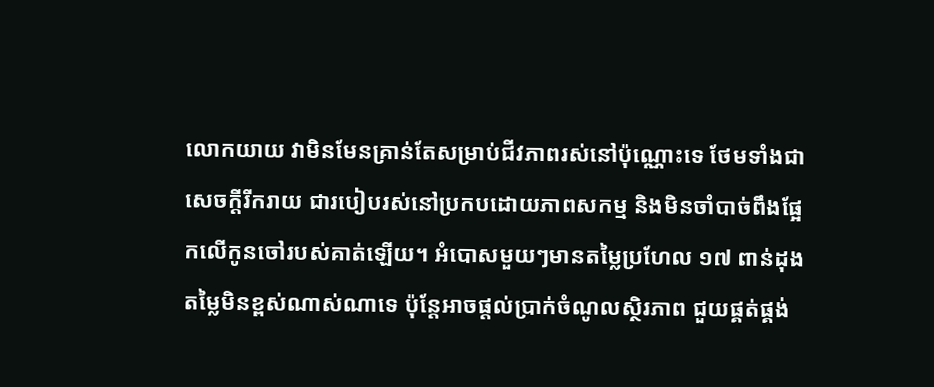លោកយាយ វាមិនមែនគ្រាន់តែសម្រាប់ជីវភាពរស់នៅប៉ុណ្ណោះទេ ថែមទាំងជាសេចក្តីរីករាយ ជារបៀបរស់នៅប្រកបដោយភាពសកម្ម និងមិនចាំបាច់ពឹងផ្អែកលើកូនចៅរបស់គាត់ឡើយ។ អំបោសមួយៗមានតម្លៃប្រហែល ១៧ ពាន់ដុង តម្លៃមិនខ្ពស់ណាស់ណាទេ ប៉ុន្តែអាចផ្តល់ប្រាក់ចំណូលស្ថិរភាព ជួយផ្គត់ផ្គង់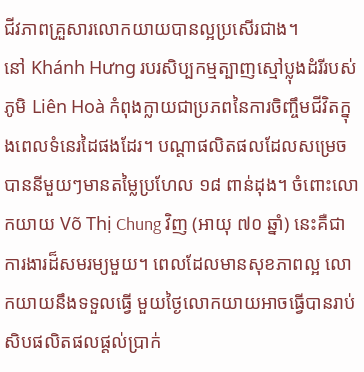ជីវភាពគ្រួសារលោកយាយបានល្អប្រសើរជាង។
នៅ Khánh Hưng របរសិប្បកម្មត្បាញស្មៅប្លុងដំរីរបស់ភូមិ Liên Hoà កំពុងក្លាយជាប្រភពនៃការចិញ្ចឹមជីវិតក្នុងពេលទំនេរដៃផងដែរ។ បណ្តាផលិតផលដែលសម្រេចបាននីមួយៗមានតម្លៃប្រហែល ១៨ ពាន់ដុង។ ចំពោះលោកយាយ Võ Thị Chung វិញ (អាយុ ៧០ ឆ្នាំ) នេះគឺជាការងារដ៏សមរម្យមួយ។ ពេលដែលមានសុខភាពល្អ លោកយាយនឹងទទួលធ្វើ មួយថ្ងៃលោកយាយអាចធ្វើបានរាប់សិបផលិតផលផ្តល់ប្រាក់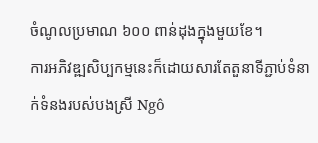ចំណូលប្រមាណ ៦០០ ពាន់ដុងក្នុងមួយខែ។
ការអភិវឌ្ឍសិប្បកម្មនេះក៏ដោយសារតែតួនាទីភ្ជាប់ទំនាក់ទំនងរបស់បងស្រី Ngô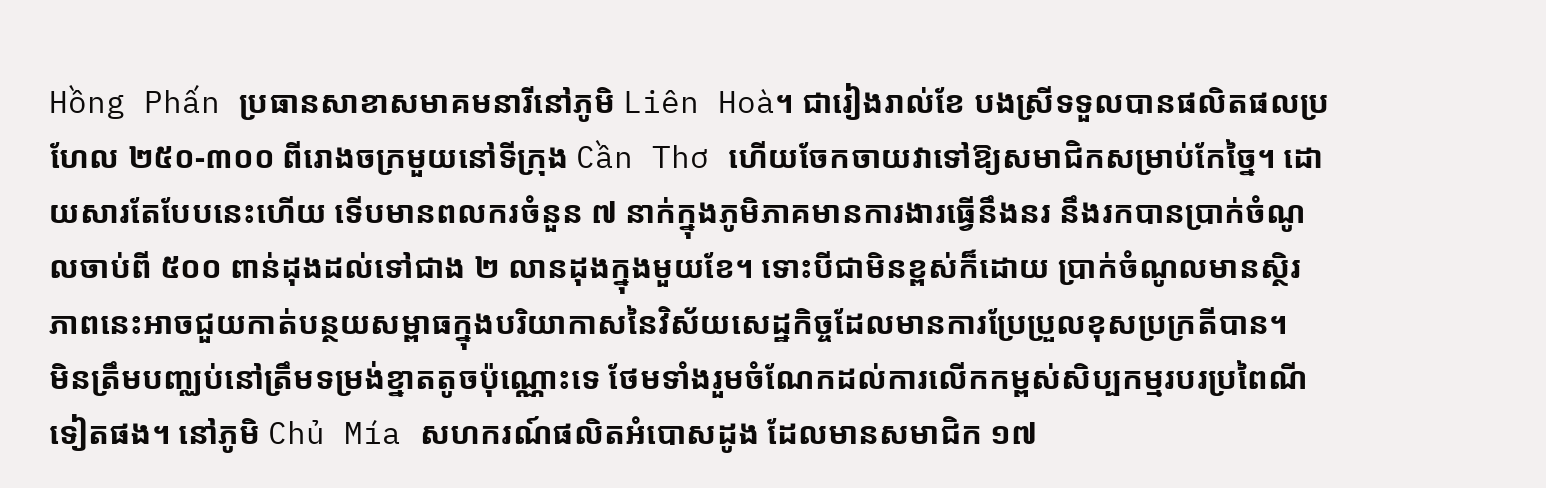Hồng Phấn ប្រធានសាខាសមាគមនារីនៅភូមិ Liên Hoà។ ជារៀងរាល់ខែ បងស្រីទទួលបានផលិតផលប្រហែល ២៥០-៣០០ ពីរោងចក្រមួយនៅទីក្រុង Cần Thơ ហើយចែកចាយវាទៅឱ្យសមាជិកសម្រាប់កែច្នៃ។ ដោយសារតែបែបនេះហើយ ទើបមានពលករចំនួន ៧ នាក់ក្នុងភូមិភាគមានការងារធ្វើនឹងនរ នឹងរកបានប្រាក់ចំណូលចាប់ពី ៥០០ ពាន់ដុងដល់ទៅជាង ២ លានដុងក្នុងមួយខែ។ ទោះបីជាមិនខ្ពស់ក៏ដោយ ប្រាក់ចំណូលមានស្ថិរភាពនេះអាចជួយកាត់បន្ថយសម្ពាធក្នុងបរិយាកាសនៃវិស័យសេដ្ឋកិច្ចដែលមានការប្រែប្រួលខុសប្រក្រតីបាន។
មិនត្រឹមបញ្ឈប់នៅត្រឹមទម្រង់ខ្នាតតូចប៉ុណ្ណោះទេ ថែមទាំងរួមចំណែកដល់ការលើកកម្ពស់សិប្បកម្មរបរប្រពៃណីទៀតផង។ នៅភូមិ Chủ Mía សហករណ៍ផលិតអំបោសដូង ដែលមានសមាជិក ១៧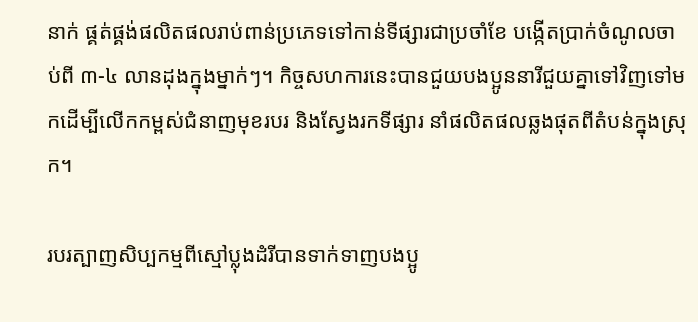នាក់ ផ្គត់ផ្គង់ផលិតផលរាប់ពាន់ប្រភេទទៅកាន់ទីផ្សារជាប្រចាំខែ បង្កើតប្រាក់ចំណូលចាប់ពី ៣-៤ លានដុងក្នុងម្នាក់ៗ។ កិច្ចសហការនេះបានជួយបងប្អូននារីជួយគ្នាទៅវិញទៅមកដើម្បីលើកកម្ពស់ជំនាញមុខរបរ និងស្វែងរកទីផ្សារ នាំផលិតផលឆ្លងផុតពីតំបន់ក្នុងស្រុក។

របរត្បាញសិប្បកម្មពីស្មៅប្លុងដំរីបានទាក់ទាញបងប្អូ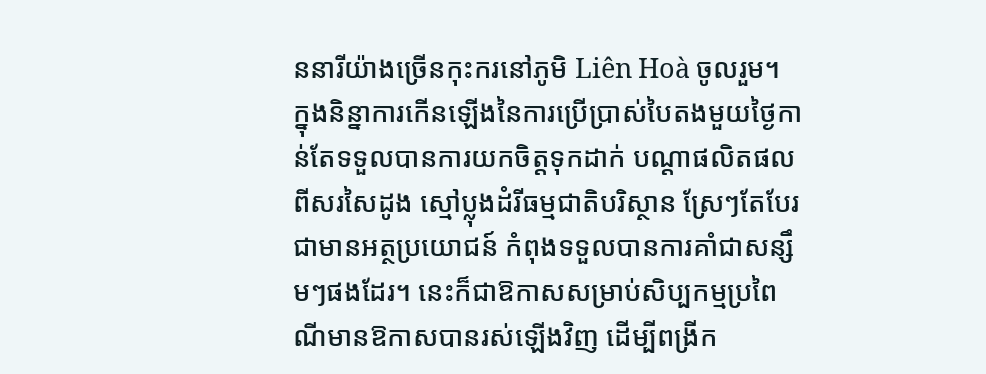ននារីយ៉ាងច្រើនកុះករនៅភូមិ Liên Hoà ចូលរួម។
ក្នុងនិន្នាការកើនឡើងនៃការប្រើប្រាស់បៃតងមួយថ្ងៃកាន់តែទទួលបានការយកចិត្តទុកដាក់ បណ្តាផលិតផលពីសរសៃដូង ស្មៅប្លុងដំរីធម្មជាតិបរិស្ថាន ស្រែៗតែបែរជាមានអត្ថប្រយោជន៍ កំពុងទទួលបានការគាំជាសន្សឹមៗផងដែរ។ នេះក៏ជាឱកាសសម្រាប់សិប្បកម្មប្រពៃណីមានឱកាសបានរស់ឡើងវិញ ដើម្បីពង្រីក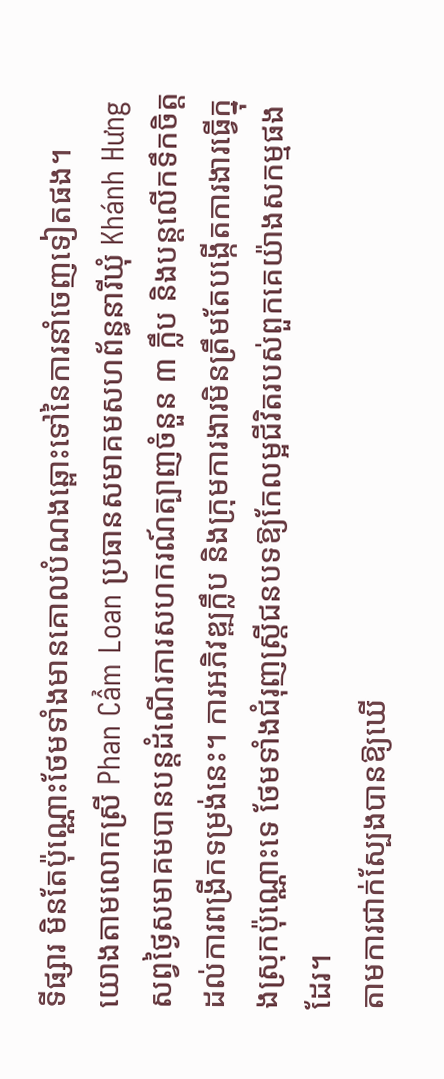ទីផ្សារ មិនតែប៉ុណ្ណោះថែមទាំងមានគោលបំណងឆ្ពោះទៅនៃការនាំចេញទៀតផង។
យោងតាមលោកស្រី Phan Cẩm Loan ប្រធានសមាគមសហព័ន្ធនារីឃុំ Khánh Hưng សព្វថ្ងៃសមាគមបានបន្តដំណើរការសហករណ៍ត្បាញចំនួន ៣ ក្លឹប និងបន្តលើកទឹកចិត្តដល់ការពង្រីកទម្រង់នេះ។ ការអភិវឌ្ឍក្លឹប និងក្រុមការងារមិនត្រឹមតែបង្កើតការងារធ្វើក្នុងស្រុកប៉ុណ្ណោះទេ ថែមទាំងជំរុញស្ត្រីជនបទឱ្យកែលម្អជីវិតរបស់ពួកគេយ៉ាងសកម្មផងដែរ។
តាមការជាក់ស្បែងបានឱ្យឃើ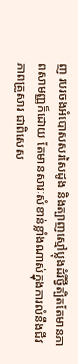ញ របរចងអំបោសសរសៃដូង និងត្បាញស្មៅប្លុងដំរីថ្វីត្បិតតែមានភាពសាមញ្ញក៏ដោយ តែមានសារៈសំខាន់ខ្លាំងណាស់ក្នុងការលំនឹងជីវភាពគ្រួសារ ជាពិសេស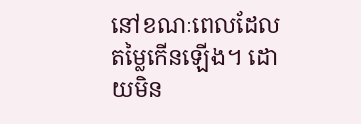នៅខណៈពេលដែលតម្លៃកើនឡើង។ ដោយមិន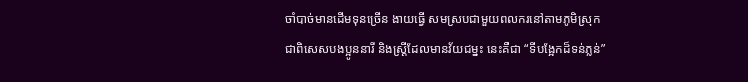ចាំបាច់មានដើមទុនច្រើន ងាយធ្វើ សមស្របជាមួយពលករនៅតាមភូមិស្រុក ជាពិសេសបងប្អូននារី និងស្រ្តីដែលមានវ័យជម្នះ នេះគឺជា “ទីបង្អែកដ៏ទន់ភ្លន់”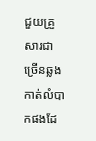ជួយគ្រួសារជាច្រើនឆ្លងកាត់លំបាកផងដែ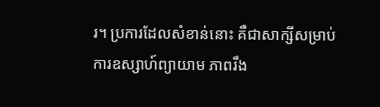រ។ ប្រការដែលសំខាន់នោះ គឺជាសាក្សីសម្រាប់ការឧស្សាហ៍ព្យាយាម ភាពរឹង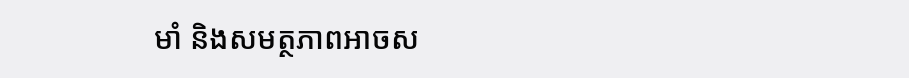មាំ និងសមត្ថភាពអាចស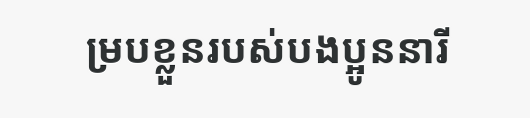ម្របខ្លួនរបស់បងប្អូននារី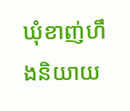ឃុំខាញ់ហឹងនិយាយ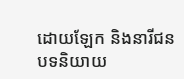ដោយឡែក និងនារីជនបទនិយាយ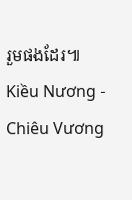រួមផងដែរ៕
Kiều Nương - Chiêu Vương